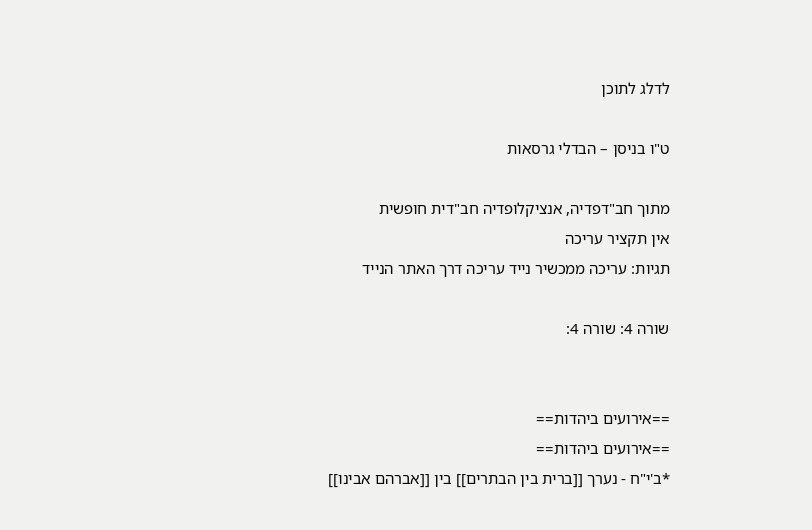לדלג לתוכן

ט"ו בניסן – הבדלי גרסאות

מתוך חב"דפדיה, אנציקלופדיה חב"דית חופשית
אין תקציר עריכה
תגיות: עריכה ממכשיר נייד עריכה דרך האתר הנייד

שורה 4: שורה 4:


==אירועים ביהדות==
==אירועים ביהדות==
*ב'י"ח - נערך [[ברית בין הבתרים]] בין [[אברהם אבינו]]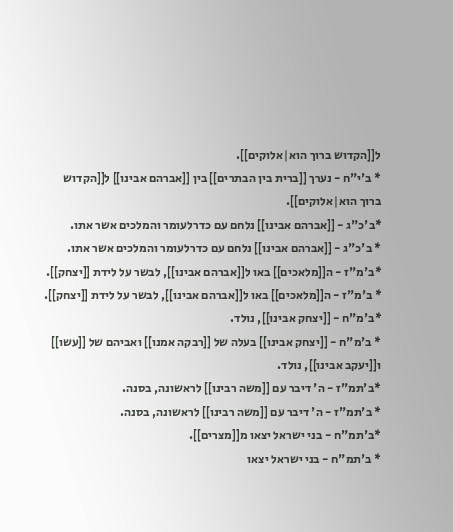ל[[הקדוש ברוך הוא|אלוקים]].
* ב'י"ח - נערך [[ברית בין הבתרים]] בין [[אברהם אבינו]] ל[[הקדוש ברוך הוא|אלוקים]].
*ב'כ"ג - [[אברהם אבינו]] נלחם עם כדרלעומר והמלכים אשר אתו.
* ב'כ"ג - [[אברהם אבינו]] נלחם עם כדרלעומר והמלכים אשר אתו.
*ב'מ"ז - ה[[מלאכים]] באו ל[[אברהם אבינו]], לבשר על לידת [[יצחק]].
* ב'מ"ז - ה[[מלאכים]] באו ל[[אברהם אבינו]], לבשר על לידת [[יצחק]].
*ב'מ"ח - [[יצחק אבינו]], נולד.
* ב'מ"ח - [[יצחק אבינו]] בעלה של [[רבקה אמנו]] ואביהם של [[עשו]] ו[[יעקב אבינו]], נולד.
*ב'תמ"ז - ה' דיבר עם [[משה רבינו]] לראשונה, בסנה.
* ב'תמ"ז - ה' דיבר עם [[משה רבינו]] לראשונה, בסנה.
*ב'תמ"ח - בני ישראל יצאו מ[[מצרים]].
* ב'תמ"ח - בני ישראל יצאו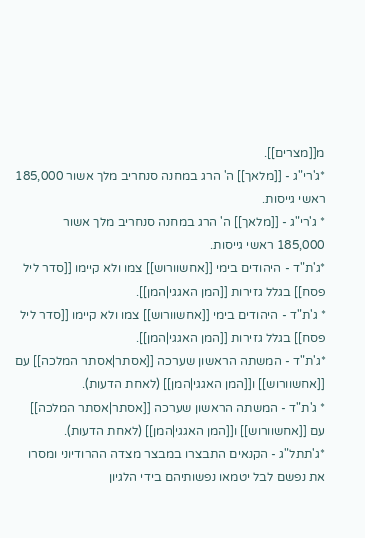מ[[מצרים]].
*ג'רי"ג - [[מלאך]] ה' הרג במחנה סנחריב מלך אשור 185,000 ראשי גייסות.
* ג'רי"ג - [[מלאך]] ה' הרג במחנה סנחריב מלך אשור 185,000 ראשי גייסות.
*ג'ת"ד - היהודים בימי [[אחשוורוש]] צמו ולא קיימו [[סדר ליל פסח]] בגלל גזירות [[המן האגגי|המן]].
* ג'ת"ד - היהודים בימי [[אחשוורוש]] צמו ולא קיימו [[סדר ליל פסח]] בגלל גזירות [[המן האגגי|המן]].
*ג'ת"ד - המשתה הראשון שערכה [[אסתר|אסתר המלכה]] עם [[אחשוורוש]] ו[[המן האגגי|המן]] (לאחת הדעות).
* ג'ת"ד - המשתה הראשון שערכה [[אסתר|אסתר המלכה]] עם [[אחשוורוש]] ו[[המן האגגי|המן]] (לאחת הדעות).
*ג'תתל"ג - הקנאים התבצרו במבצר מצדה ההרודיוני ומסרו את נפשם לבל יטמאו נפשותיהם בידי הלגיון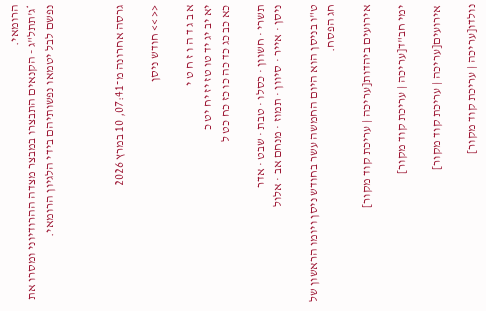הרומאי.
*ג'תתל"ג - הקנאים התבצרו במבצר מצדה ההרודיוני ומסרו את נפשם לבל יטמאו נפשותיהם בידי הלגיון הרומאי.



גרסה אחרונה מ־07:41, 10 במרץ 2026

<< >> חודש ניסן

א ב ג ד ה ו ז ח ט י
יא יב יג יד טו טז יז יח יט כ
כא כב כג כד כה כו כז כח כט ל

תשרי · חשוון · כסלו · טבת · שבט · אדר
ניסן · אייר · סיוון · תמוז · מנחם אב · אלול

ט"ו בניסן הוא היום החמשה עשר בחודש ניסן ויומו הראשון של חג הפסח.

אירועים ביהדות[עריכה | עריכת קוד מקור]

ימי חב"ד[עריכה | עריכת קוד מקור]

אירועים[עריכה | עריכת קוד מקור]

נולדו[עריכה | עריכת קוד מקור]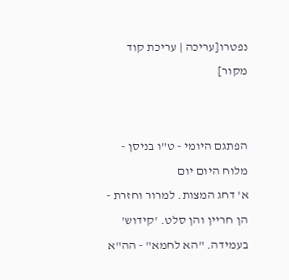נפטרו[עריכה | עריכת קוד מקור]


הפתגם היומי - ט"ו בניסן - מלוח היום יום
א' דחג המצות. למרור וחזרת - הן חריין והן סלט. 'קידוש' בעמידה. "הא לחמא" - הה"א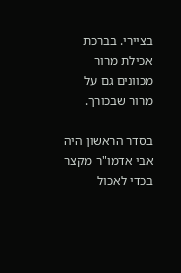בציירי. בברכת אכילת מרור מכוונים גם על מרור שבכורך.

בסדר הראשון היה אבי אדמו"ר מקצר בכדי לאכול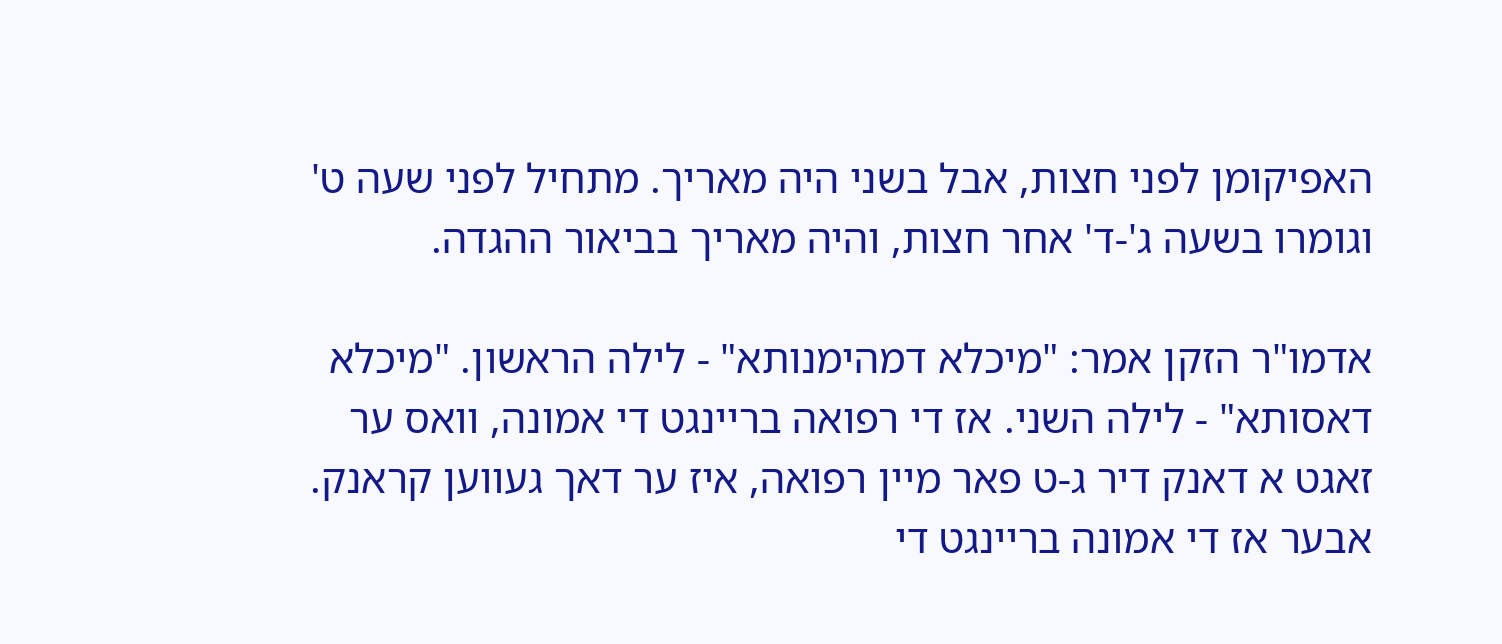האפיקומן לפני חצות, אבל בשני היה מאריך. מתחיל לפני שעה ט' וגומרו בשעה ג'-ד' אחר חצות, והיה מאריך בביאור ההגדה.

אדמו"ר הזקן אמר: "מיכלא דמהימנותא" - לילה הראשון. "מיכלא דאסותא" - לילה השני. אז די רפואה בריינגט די אמונה, וואס ער זאגט א דאנק דיר ג-ט פאר מיין רפואה, איז ער דאך געווען קראנק. אבער אז די אמונה בריינגט די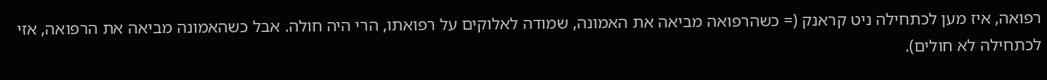רפואה, איז מען לכתחילה ניט קראנק (= כשהרפואה מביאה את האמונה, שמודה לאלוקים על רפואתו, הרי היה חולה. אבל כשהאמונה מביאה את הרפואה, אזי לכתחילה לא חולים).